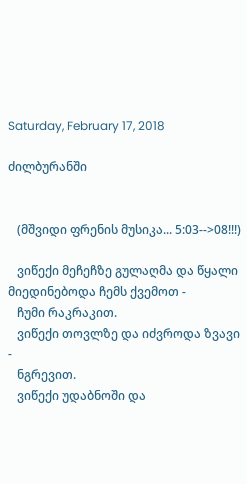Saturday, February 17, 2018

ძილბურანში


   (მშვიდი ფრენის მუსიკა... 5:03-->08!!!)

   ვიწექი მეჩეჩზე გულაღმა და წყალი მიედინებოდა ჩემს ქვემოთ -
   ჩუმი რაკრაკით.
   ვიწექი თოვლზე და იძვროდა ზვავი -
   ნგრევით.
   ვიწექი უდაბნოში და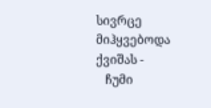სივრცე მიჰყვებოდა ქვიშას -
   ჩუმი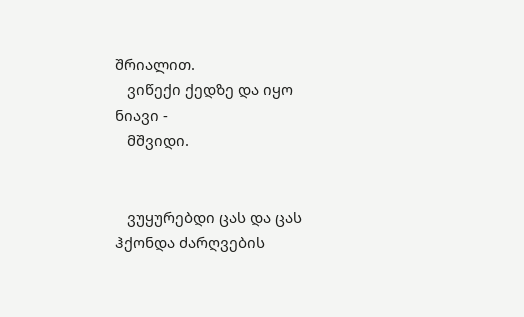შრიალით.
   ვიწექი ქედზე და იყო ნიავი -
   მშვიდი.


   ვუყურებდი ცას და ცას ჰქონდა ძარღვების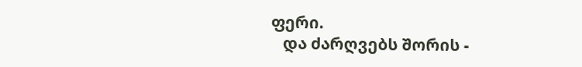ფერი.
   და ძარღვებს შორის -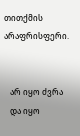თითქმის არაფრისფერი.


   არ იყო ძვრა
   და იყო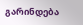გარინდება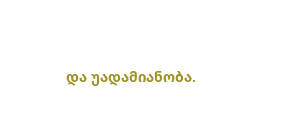და უადამიანობა.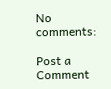No comments:

Post a Comment